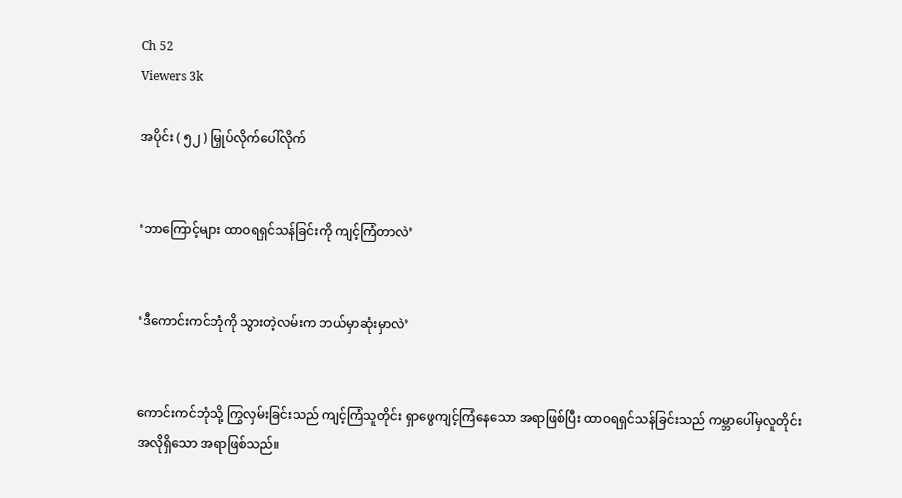Ch 52
Viewers 3k

အပိုင်း ( ၅၂ ) မြှုပ်လိုက်ပေါ်လိုက်


‘ဘာကြောင့်များ ထာဝရရှင်သန်ခြင်းကို ကျင့်ကြံတာလဲ’


‘ဒီကောင်းကင်ဘုံကို သွားတဲ့လမ်းက ဘယ်မှာဆုံးမှာလဲ’


ကောင်းကင်ဘုံသို့ ကြွလှမ်းခြင်းသည် ကျင့်ကြံသူတိုင်း ရှာဖွေကျင့်ကြံနေသော အရာဖြစ်ပြီး ထာဝရရှင်သန်ခြင်းသည် ကမ္ဘာပေါ်မှလူတိုင်း အလိုရှိသော အရာဖြစ်သည်။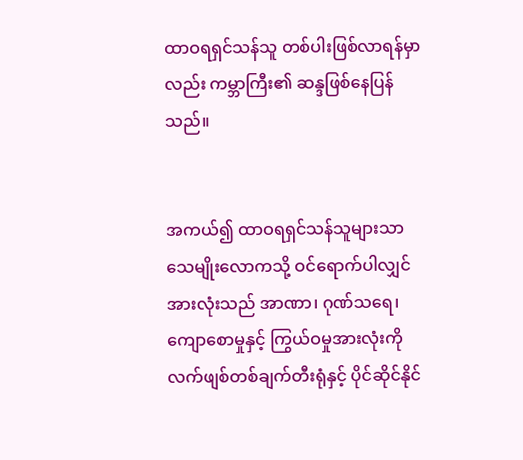ထာဝရရှင်သန်သူ တစ်ပါးဖြစ်လာရန်မှာလည်း ကမ္ဘာကြီး၏ ဆန္ဒဖြစ်နေပြန်သည်။


အကယ်၍ ထာဝရရှင်သန်သူများသာ သေမျိုးလောကသို့ ဝင်ရောက်ပါလျှင် အားလုံးသည် အာဏာ၊ ဂုဏ်သရေ၊ ကျောစောမှုနှင့် ကြွယ်ဝမှုအားလုံးကို လက်ဖျစ်တစ်ချက်တီးရုံနှင့် ပိုင်ဆိုင်နိုင်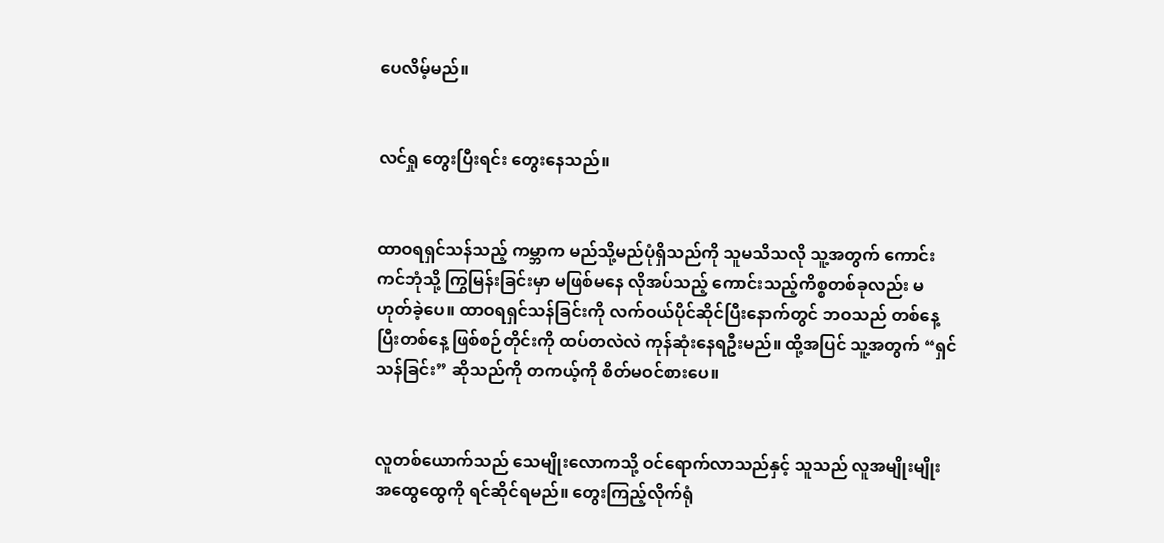ပေလိမ့်မည်။


လင်ရှု တွေးပြီးရင်း တွေးနေသည်။


ထာဝရရှင်သန်သည့် ကမ္ဘာက မည်သို့မည်ပုံရှိသည်ကို သူမသိသလို သူ့အတွက် ကောင်းကင်ဘုံသို့ ကြွမြန်းခြင်းမှာ မဖြစ်မနေ လိုအပ်သည့် ကောင်းသည့်ကိစ္စတစ်ခုလည်း မဟုတ်ခဲ့ပေ။ ထာဝရရှင်သန်ခြင်းကို လက်ဝယ်ပိုင်ဆိုင်ပြီးနောက်တွင် ဘဝသည် တစ်နေ့ပြီးတစ်နေ့ ဖြစ်စဉ်တိုင်းကို ထပ်တလဲလဲ ကုန်ဆုံးနေရဦးမည်။ ထို့အပြင် သူ့အတွက် “ရှင်သန်ခြင်း” ဆိုသည်ကို တကယ့်ကို စိတ်မဝင်စားပေ။


လူတစ်ယောက်သည် သေမျိုးလောကသို့ ဝင်ရောက်လာသည်နှင့် သူသည် လူအမျိုးမျိုးအထွေထွေကို ရင်ဆိုင်ရမည်။ တွေးကြည့်လိုက်ရုံ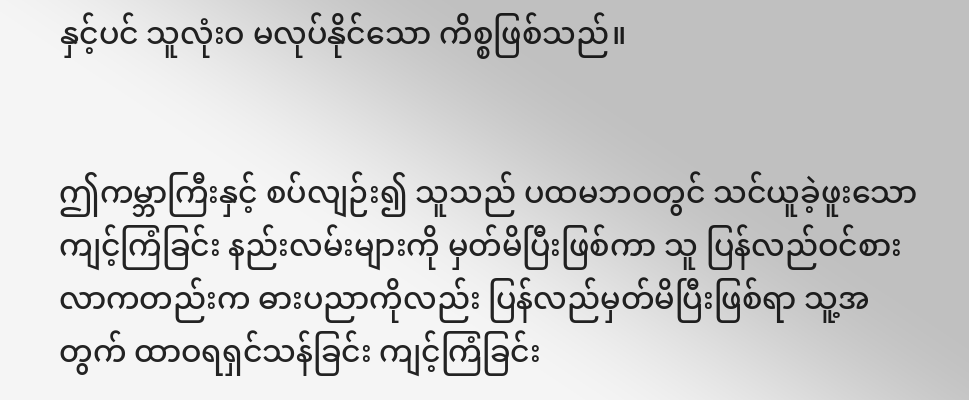နှင့်ပင် သူလုံးဝ မလုပ်နိုင်သော ကိစ္စဖြစ်သည်။


ဤကမ္ဘာကြီးနှင့် စပ်လျဉ်း၍ သူသည် ပထမဘဝတွင် သင်ယူခဲ့ဖူးသော ကျင့်ကြံခြင်း နည်းလမ်းများကို မှတ်မိပြီးဖြစ်ကာ သူ ပြန်လည်ဝင်စားလာကတည်းက ဓားပညာကိုလည်း ပြန်လည်မှတ်မိပြီးဖြစ်ရာ သူ့အတွက် ထာဝရရှင်သန်ခြင်း ကျင့်ကြံခြင်း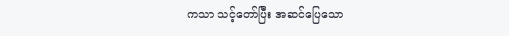ကသာ သင့်တော်ပြီး အဆင်ပြေသော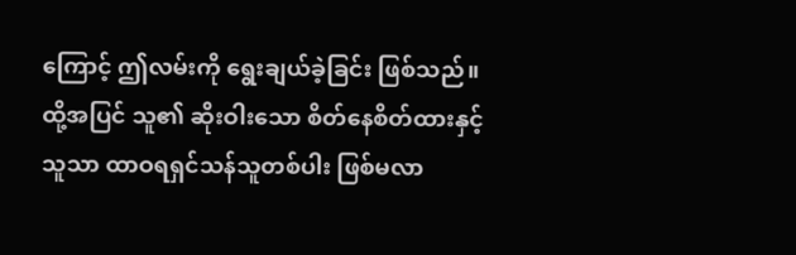ကြောင့် ဤလမ်းကို ရွေးချယ်ခဲ့ခြင်း ဖြစ်သည်။ ထို့အပြင် သူ၏ ဆိုးဝါးသော စိတ်နေစိတ်ထားနှင့် သူသာ ထာဝရရှင်သန်သူတစ်ပါး ဖြစ်မလာ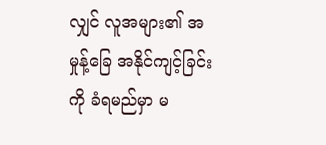လျှင် လူအများ၏ အမှုန့်ခြေ အနိုင်ကျင့်ခြင်းကို ခံရမည်မှာ မ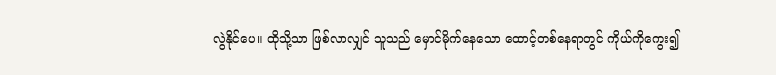လွဲနိုင်ပေ။ ထိုသို့သာ ဖြစ်လာလျှင် သူသည် မှောင်မိုက်နေသော ထောင့်တစ်နေရာတွင် ကိုယ်ကိုကွေး၍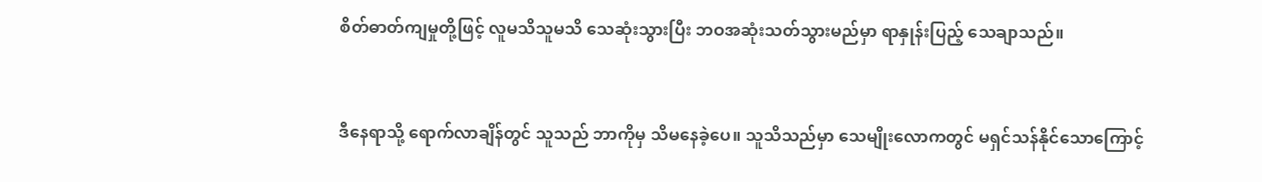စိတ်ဓာတ်ကျမှုတို့ဖြင့် လူမသိသူမသိ သေဆုံးသွားပြီး ဘဝအဆုံးသတ်သွားမည်မှာ ရာနှုန်းပြည့် သေချာသည်။


ဒီနေရာသို့ ရောက်လာချိန်တွင် သူသည် ဘာကိုမှ သိမနေခဲ့ပေ။ သူသိသည်မှာ သေမျိုးလောကတွင် မရှင်သန်နိုင်သောကြောင့်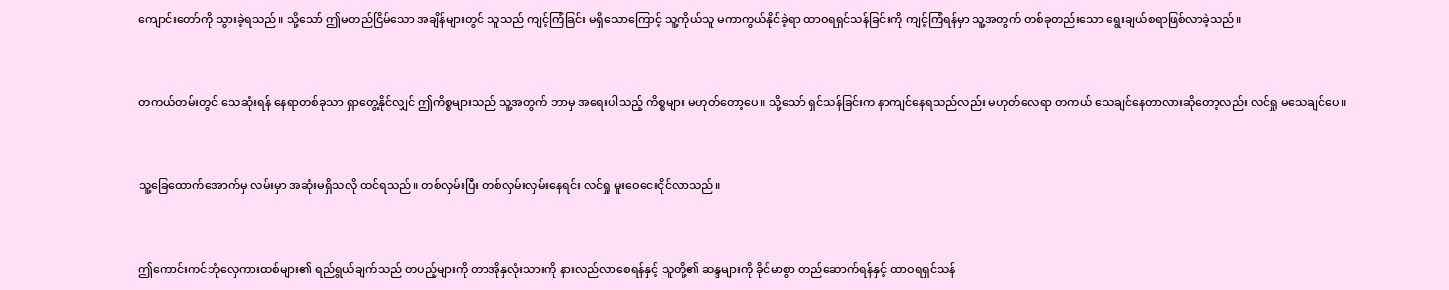ကျောင်းတော်ကို သွားခဲ့ရသည်။ သို့သော် ဤမတည်ငြိမ်သော အချိန်များတွင် သူသည် ကျင့်ကြံခြင်း မရှိသောကြောင့် သူ့ကိုယ်သူ မကာကွယ်နိုင်ခဲ့ရာ ထာဝရရှင်သန်ခြင်းကို ကျင့်ကြံရန်မှာ သူ့အတွက် တစ်ခုတည်းသော ရွေးချယ်စရာဖြစ်လာခဲ့သည်။


တကယ်တမ်းတွင် သေဆုံးရန် နေရာတစ်ခုသာ ရှာတွေ့နိုင်လျှင် ဤကိစ္စများသည် သူ့အတွက် ဘာမှ အရေးပါသည့် ကိစ္စများ မဟုတ်တော့ပေ။ သို့သော် ရှင်သန်ခြင်းက နာကျင်နေရသည်လည်း မဟုတ်လေရာ တကယ် သေချင်နေတာလားဆိုတော့လည်း လင်ရှု မသေချင်ပေ။


သူ့ခြေထောက်အောက်မှ လမ်းမှာ အဆုံးမရှိသလို ထင်ရသည်။ တစ်လှမ်းပြီး တစ်လှမ်းလှမ်းနေရင်း လင်ရှု မူးဝေငေးငိုင်လာသည်။


ဤကောင်းကင်ဘုံလှေကားထစ်များ၏ ရည်ရွယ်ချက်သည် တပည့်များကို တာအိုနှလုံးသားကို နားလည်လာစေရန်နှင့် သူတို့၏ ဆန္ဒများကို ခိုင်မာစွာ တည်ဆောက်ရန်နှင့် ထာဝရရှင်သန်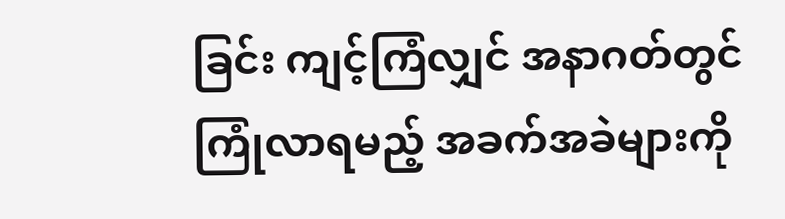ခြင်း ကျင့်ကြံလျှင် အနာဂတ်တွင် ကြုံလာရမည့် အခက်အခဲများကို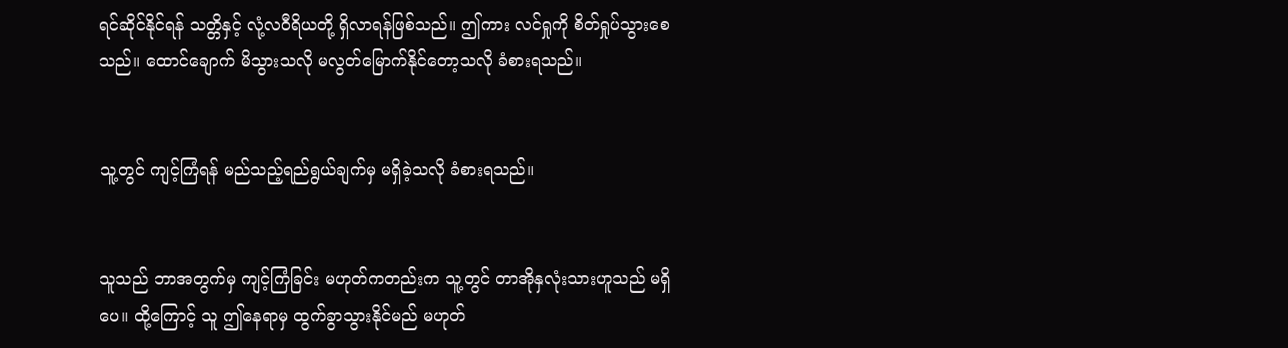ရင်ဆိုင်နိုင်ရန် သတ္တိနှင့် လုံ့လဝီရိယတို့ ရှိလာရန်ဖြစ်သည်။ ဤကား လင်ရှုကို စိတ်ရှုပ်သွားစေသည်။ ထောင်ချောက် မိသွားသလို မလွတ်မြောက်နိုင်တော့သလို ခံစားရသည်။


သူ့တွင် ကျင့်ကြံရန် မည်သည့်ရည်ရွယ်ချက်မှ မရှိခဲ့သလို ခံစားရသည်။


သူသည် ဘာအတွက်မှ ကျင့်ကြံခြင်း မဟုတ်ကတည်းက သူ့တွင် တာအိုနှလုံးသားဟူသည် မရှိပေ။ ထို့ကြောင့် သူ ဤနေရာမှ ထွက်ခွာသွားနိုင်မည် မဟုတ်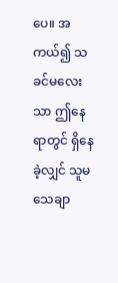ပေ။ အကယ်၍ သခင်မလေးသာ ဤနေရာတွင် ရှိနေခဲ့လျှင် သူမ သေချာ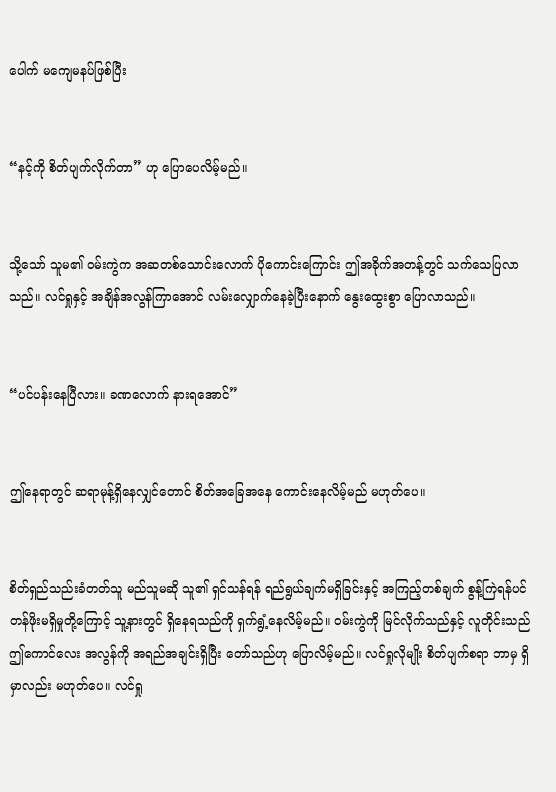ပေါက် မကျေမနပ်ဖြစ်ပြီး


“နင့်ကို စိတ်ပျက်လိုက်တာ” ဟု ပြောပေလိမ့်မည်။


သို့သော် သူမ၏ ဝမ်းကွဲက အဆတစ်သောင်းလောက် ပိုကောင်းကြောင်း ဤအခိုက်အတန့်တွင် သက်သေပြလာသည်။ လင်ရှုနှင့် အချိန်အလွန်ကြာအောင် လမ်းလျှောက်နေခဲ့ပြီးနောက် နွေးထွေးစွာ ပြောလာသည်။


“ပင်ပန်းနေပြီလား။ ခဏလောက် နားရအောင်”


ဤနေရာတွင် ဆရာမုန့်ရှိနေလျှင်တောင် စိတ်အခြေအနေ ကောင်းနေလိမ့်မည် မဟုတ်ပေ။


စိတ်ရှည်သည်းခံတတ်သူ မည်သူမဆို သူ၏ ရှင်သန်ရန် ရည်ရွယ်ချက်မရှိခြင်းနှင့် အကြည့်တစ်ချက် စွန့်ကြဲရန်ပင် တန်ဖိုးမရှိမှုတို့ကြောင့် သူ့နားတွင် ရှိနေရသည်ကို ရှက်ရွံ့နေလိမ့်မည်။ ဝမ်းကွဲကို မြင်လိုက်သည်နှင့် လူတိုင်းသည် ဤကောင်လေး အလွန်ကို အရည်အချင်းရှိပြီး တော်သည်ဟု ပြောလိမ့်မည်။ လင်ရှုလိုမျိုး စိတ်ပျက်စရာ ဘာမှ ရှိမှာလည်း မဟုတ်ပေ။ လင်ရှု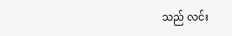သည် လင်း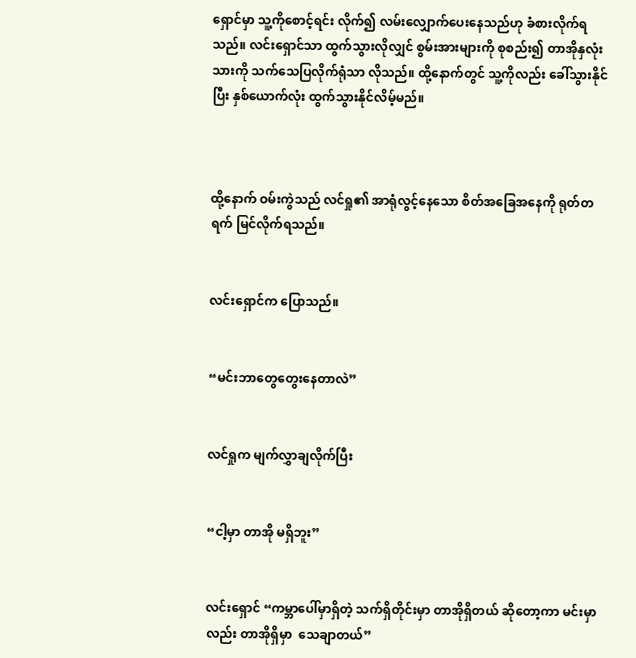ရှောင်မှာ သူ့ကိုစောင့်ရင်း လိုက်၍ လမ်းလျှောက်ပေးနေသည်ဟု ခံစားလိုက်ရသည်။ လင်းရှောင်သာ ထွက်သွားလိုလျှင် စွမ်းအားများကို စုစည်း၍ တာအိုနှလုံးသားကို သက်သေပြလိုက်ရုံသာ လိုသည်။ ထို့နောက်တွင် သူ့ကိုလည်း ခေါ်သွားနိုင်ပြီး နှစ်ယောက်လုံး ထွက်သွားနိုင်လိမ့်မည်။



ထို့နောက် ဝမ်းကွဲသည် လင်ရှု၏ အာရုံလွင့်နေသော စိတ်အခြေအနေကို ရုတ်တရက် မြင်လိုက်ရသည်။


လင်းရှောင်က ပြောသည်။


“မင်းဘာတွေတွေးနေတာလဲ”


လင်ရှုက မျက်လွှာချလိုက်ပြီး


“ငါ့မှာ တာအို မရှိဘူး”


လင်းရှောင် “ကမ္ဘာပေါ်မှာရှိတဲ့ သက်ရှိတိုင်းမှာ တာအိုရှိတယ် ဆိုတော့ကာ မင်းမှာလည်း တာအိုရှိမှာ  သေချာတယ်”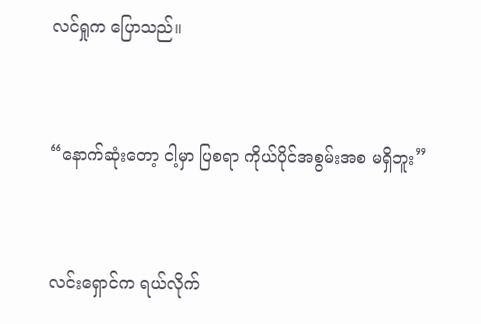လင်ရှုက ပြောသည်။


“နောက်ဆုံးတော့ ငါ့မှာ ပြစရာ ကိုယ်ပိုင်အစွမ်းအစ မရှိဘူး”


လင်းရှောင်က ရယ်လိုက်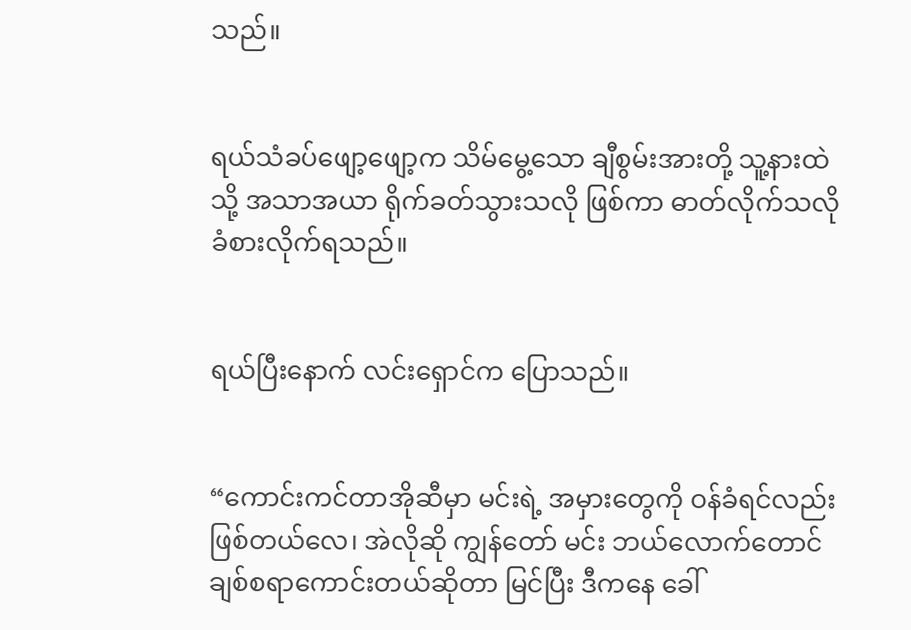သည်။


ရယ်သံခပ်ဖျော့ဖျော့က သိမ်မွေ့သော ချီစွမ်းအားတို့ သူ့နားထဲသို့ အသာအယာ ရိုက်ခတ်သွားသလို ဖြစ်ကာ ဓာတ်လိုက်သလို ခံစားလိုက်ရသည်။


ရယ်ပြီးနောက် လင်းရှောင်က ပြောသည်။


“ကောင်းကင်တာအိုဆီမှာ မင်းရဲ့ အမှားတွေကို ဝန်ခံရင်လည်း ဖြစ်တယ်လေ၊ အဲလိုဆို ကျွန်တော် မင်း ဘယ်လောက်တောင် ချစ်စရာကောင်းတယ်ဆိုတာ မြင်ပြီး ဒီကနေ ခေါ်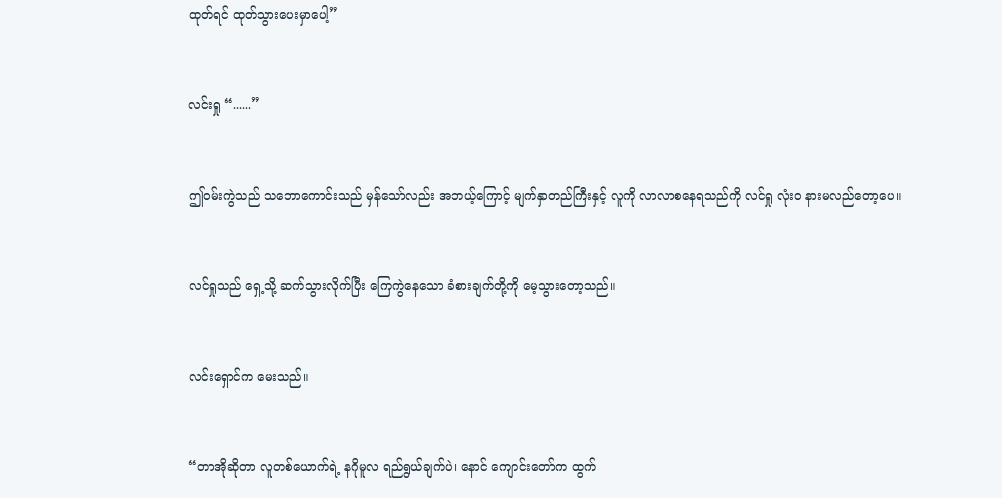ထုတ်ရင် ထုတ်သွားပေးမှာပေါ့”


လင်းရှု “......”


ဤဝမ်းကွဲသည် သဘောကောင်းသည် မှန်သော်လည်း အဘယ့်ကြောင့် မျက်နှာတည်ကြီးနှင့် လူကို လာလာစနေရသည်ကို လင်ရှု လုံးဝ နားမလည်တော့ပေ။


လင်ရှုသည် ရှေ့သို့ ဆက်သွားလိုက်ပြီး ကြေကွဲနေသော ခံစားချက်တို့ကို မေ့သွားတော့သည်။


လင်းရှောင်က မေးသည်။


“တာအိုဆိုတာ လူတစ်ယောက်ရဲ့ နဂိုမူလ ရည်ရွယ်ချက်ပဲ၊ နောင် ကျောင်းတော်က ထွက်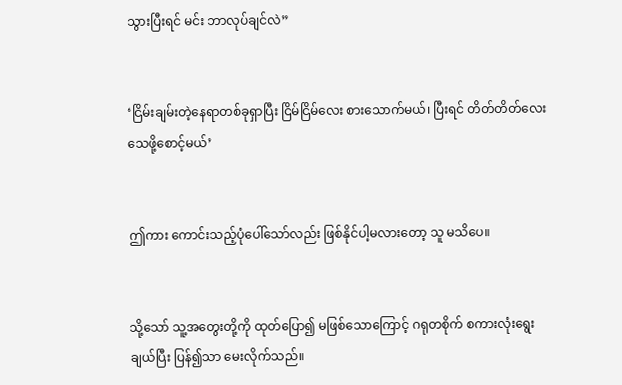သွားပြီးရင် မင်း ဘာလုပ်ချင်လဲ”


‘ငြိမ်းချမ်းတဲ့နေရာတစ်ခုရှာပြီး ငြိမ်ငြိမ်လေး စားသောက်မယ်၊ ပြီးရင် တိတ်တိတ်လေး သေဖို့စောင့်မယ်’


ဤကား ကောင်းသည့်ပုံပေါ်သော်လည်း ဖြစ်နိုင်ပါ့မလားတော့ သူ မသိပေ။


သို့သော် သူ့အတွေးတို့ကို ထုတ်ပြော၍ မဖြစ်သောကြောင့် ဂရုတစိုက် စကားလုံးရွေးချယ်ပြီး ပြန်၍သာ မေးလိုက်သည်။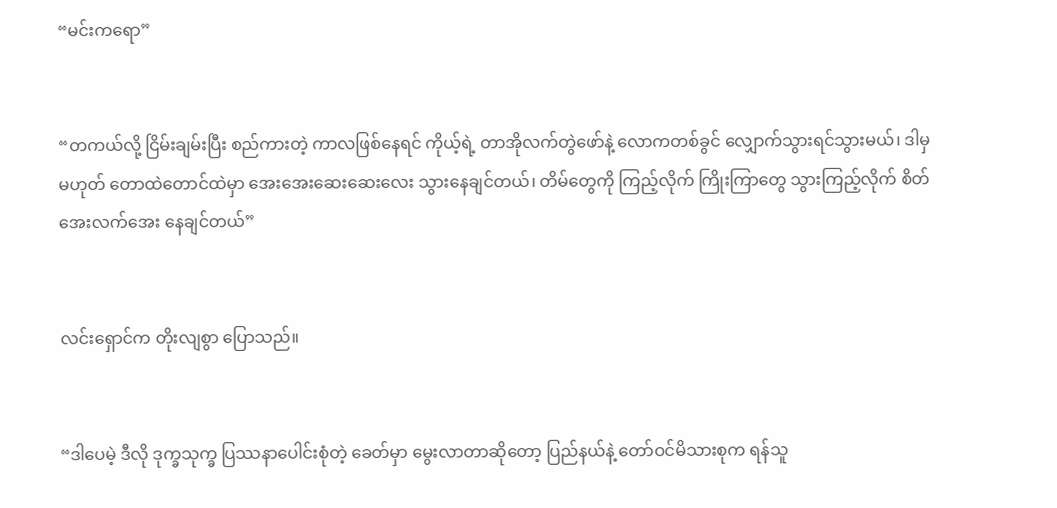“မင်းကရော”


“တကယ်လို့ ငြိမ်းချမ်းပြီး စည်ကားတဲ့ ကာလဖြစ်နေရင် ကိုယ့်ရဲ့ တာအိုလက်တွဲဖော်နဲ့ လောကတစ်ခွင် လျှောက်သွားရင်သွားမယ်၊ ဒါမှမဟုတ် တောထဲတောင်ထဲမှာ အေးအေးဆေးဆေးလေး သွားနေချင်တယ်၊ တိမ်တွေကို ကြည့်လိုက် ကြိုးကြာတွေ သွားကြည့်လိုက် စိတ်အေးလက်အေး နေချင်တယ်”


လင်းရှောင်က တိုးလျစွာ ပြောသည်။


“ဒါပေမဲ့ ဒီလို ဒုက္ခသုက္ခ ပြဿနာပေါင်းစုံတဲ့ ခေတ်မှာ မွေးလာတာဆိုတော့ ပြည်နယ်နဲ့ တော်ဝင်မိသားစုက ရန်သူ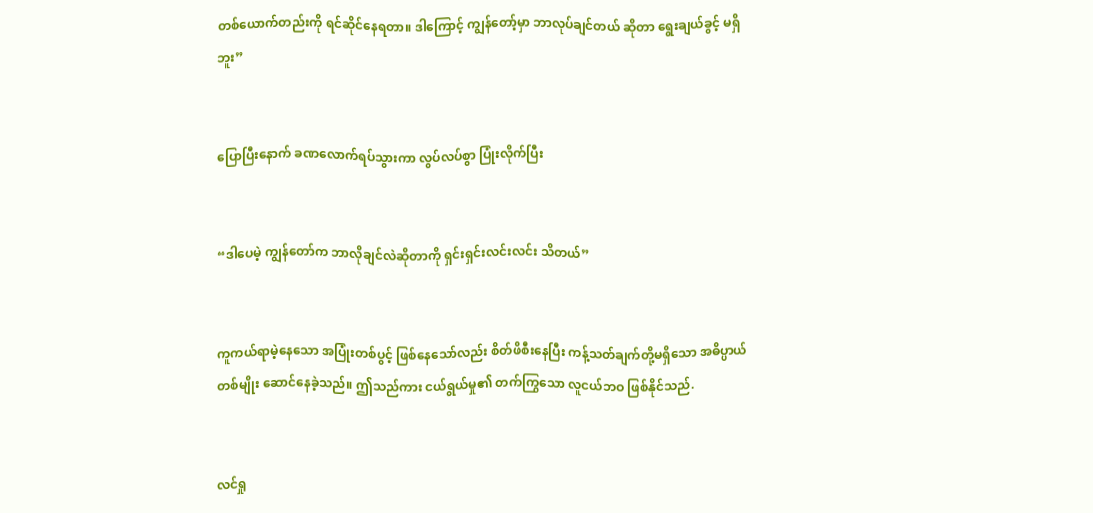တစ်ယောက်တည်းကို ရင်ဆိုင်နေရတာ။ ဒါကြောင့် ကျွန်တော့်မှာ ဘာလုပ်ချင်တယ် ဆိုတာ ရွေးချယ်ခွင့် မရှိဘူး”


ပြောပြီးနောက် ခဏလောက်ရပ်သွားကာ လွပ်လပ်စွာ ပြုံးလိုက်ပြီး


“ဒါပေမဲ့ ကျွန်တော်က ဘာလိုချင်လဲဆိုတာကို ရှင်းရှင်းလင်းလင်း သိတယ်”


ကူကယ်ရာမဲ့နေသော အပြုံးတစ်ပွင့် ဖြစ်နေသော်လည်း စိတ်ဖိစီးနေပြီး ကန့်သတ်ချက်တို့မရှိသော အဓိပ္ပာယ်တစ်မျိုး ဆောင်နေခဲ့သည်။ ဤသည်ကား ငယ်ရွယ်မှု၏ တက်ကြွသော လူငယ်ဘဝ ဖြစ်နိုင်သည်.


လင်ရှု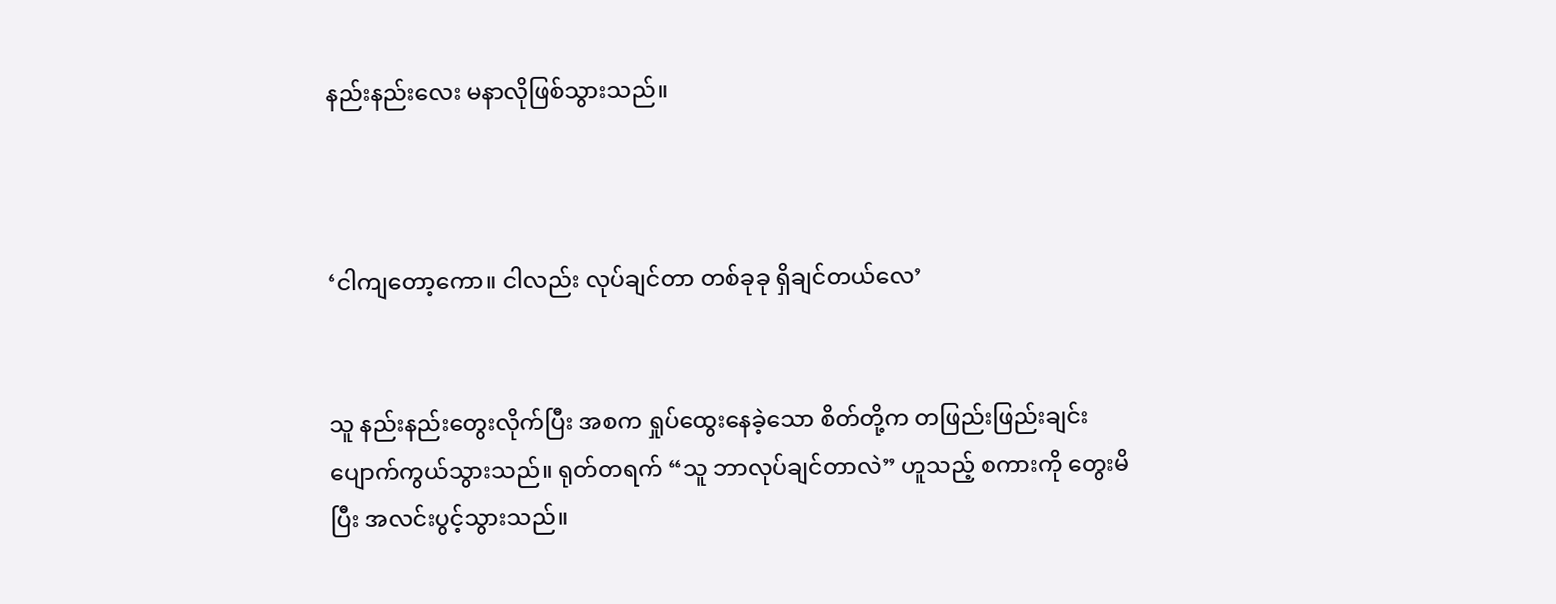နည်းနည်းလေး မနာလိုဖြစ်သွားသည်။



‘ငါကျတော့ကော။ ငါလည်း လုပ်ချင်တာ တစ်ခုခု ရှိချင်တယ်လေ’


သူ နည်းနည်းတွေးလိုက်ပြီး အစက ရှုပ်ထွေးနေခဲ့သော စိတ်တို့က တဖြည်းဖြည်းချင်း ပျောက်ကွယ်သွားသည်။ ရုတ်တရက် “သူ ဘာလုပ်ချင်တာလဲ” ဟူသည့် စကားကို တွေးမိပြီး အလင်းပွင့်သွားသည်။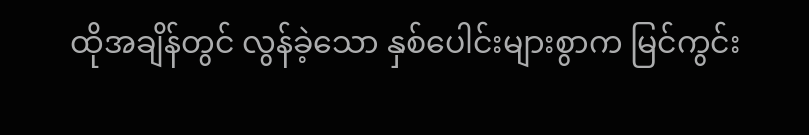ထိုအချိန်တွင် လွန်ခဲ့သော နှစ်ပေါင်းများစွာက မြင်ကွင်း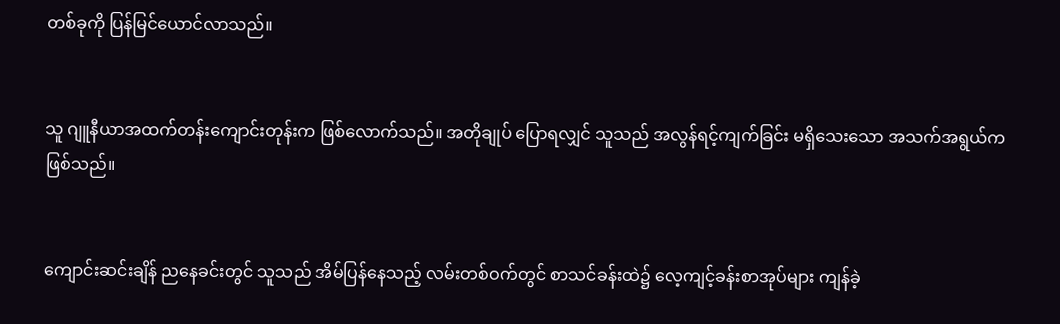တစ်ခုကို ပြန်မြင်ယောင်လာသည်။


သူ ဂျူနီယာအထက်တန်းကျောင်းတုန်းက ဖြစ်လောက်သည်။ အတိုချုပ် ပြောရလျှင် သူသည် အလွန်ရင့်ကျက်ခြင်း မရှိသေးသော အသက်အရွယ်က ဖြစ်သည်။


ကျောင်းဆင်းချိန် ညနေခင်းတွင် သူသည် အိမ်ပြန်နေသည့် လမ်းတစ်ဝက်တွင် စာသင်ခန်းထဲ၌ လေ့ကျင့်ခန်းစာအုပ်များ ကျန်ခဲ့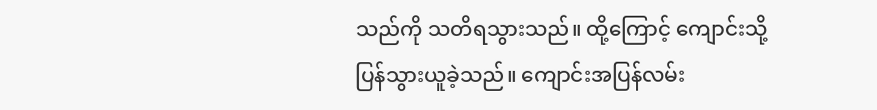သည်ကို သတိရသွားသည်။ ထို့ကြောင့် ကျောင်းသို့ ပြန်သွားယူခဲ့သည်။ ကျောင်းအပြန်လမ်း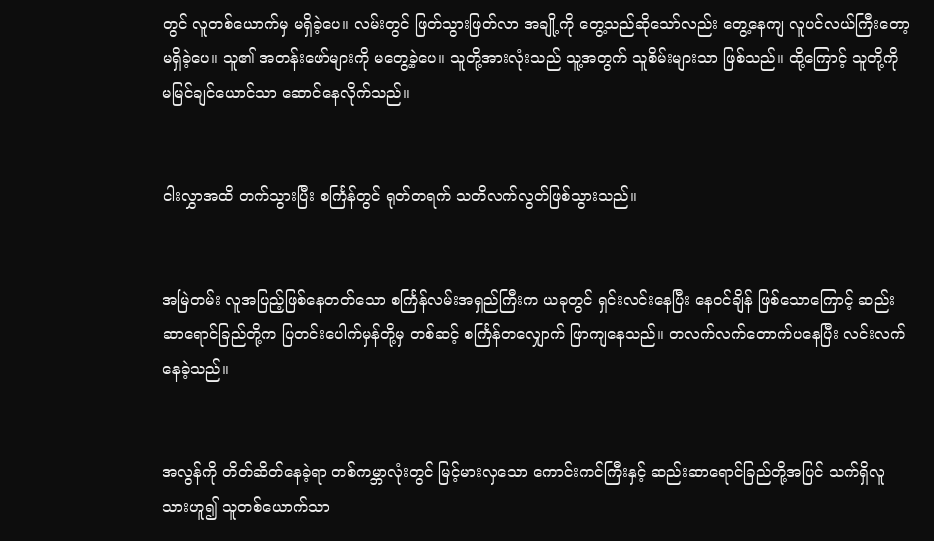တွင် လူတစ်ယောက်မှ မရှိခဲ့ပေ။ လမ်းတွင် ဖြတ်သွားဖြတ်လာ အချို့ကို တွေ့သည်ဆိုသော်လည်း တွေ့နေကျ လူပင်လယ်ကြီးတော့ မရှိခဲ့ပေ။ သူ၏ အတန်းဖော်များကို မတွေ့ခဲ့ပေ။ သူတို့အားလုံးသည် သူ့အတွက် သူစိမ်းများသာ ဖြစ်သည်။ ထို့ကြောင့် သူတို့ကို မမြင်ချင်ယောင်သာ ဆောင်နေလိုက်သည်။


ငါးလွှာအထိ တက်သွားပြီး စင်္ကြန်တွင် ရုတ်တရက် သတိလက်လွတ်ဖြစ်သွားသည်။


အမြဲတမ်း လူအပြည့်ဖြစ်နေတတ်သော စင်္ကြန်လမ်းအရှည်ကြီးက ယခုတွင် ရှင်းလင်းနေပြီး နေဝင်ချိန် ဖြစ်သောကြောင့် ဆည်းဆာရောင်ခြည်တို့က ပြတင်းပေါက်မှန်တို့မှ တစ်ဆင့် စင်္ကြန်တလျှောက် ဖြာကျနေသည်။ တလက်လက်တောက်ပနေပြီး လင်းလက်နေခဲ့သည်။


အလွန်ကို တိတ်ဆိတ်နေခဲ့ရာ တစ်ကမ္ဘာလုံးတွင် မြင့်မားလှသော ကောင်းကင်ကြီးနှင့် ဆည်းဆာရောင်ခြည်တို့အပြင် သက်ရှိလူသားဟူ၍ သူတစ်ယောက်သာ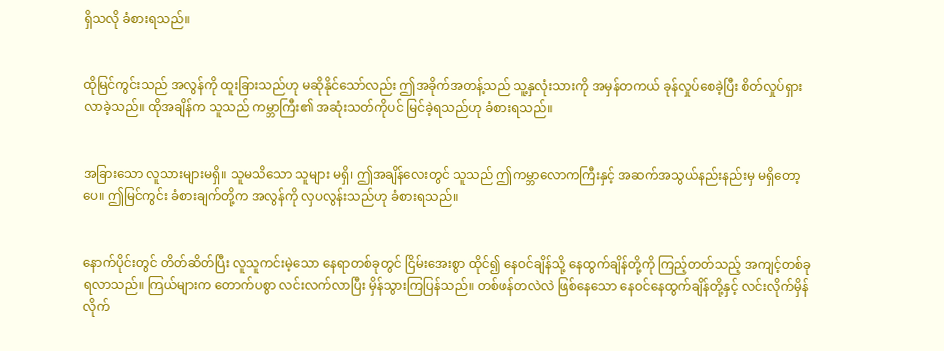ရှိသလို ခံစားရသည်။


ထိုမြင်ကွင်းသည် အလွန်ကို ထူးခြားသည်ဟု မဆိုနိုင်သော်လည်း ဤအခိုက်အတန့်သည် သူ့နှလုံးသားကို အမှန်တကယ် ခုန်လှုပ်စေခဲ့ပြီး စိတ်လှုပ်ရှားလာခဲ့သည်။ ထိုအချိန်က သူသည် ကမ္ဘာကြီး၏ အဆုံးသတ်ကိုပင် မြင်ခဲ့ရသည်ဟု ခံစားရသည်။


အခြားသော လူသားများမရှိ။ သူမသိသော သူများ မရှိ၊ ဤအချိန်လေးတွင် သူသည် ဤကမ္ဘာလောကကြီးနှင့် အဆက်အသွယ်နည်းနည်းမှ မရှိတော့ပေ။ ဤမြင်ကွင်း ခံစားချက်တို့က အလွန်ကို လှပလွန်းသည်ဟု ခံစားရသည်။


နောက်ပိုင်းတွင် တိတ်ဆိတ်ပြီး လူသူကင်းမဲ့သော နေရာတစ်ခုတွင် ငြိမ်းအေးစွာ ထိုင်၍ နေဝင်ချိန်သို့ နေထွက်ချိန်တို့ကို ကြည့်တတ်သည့် အကျင့်တစ်ခု ရလာသည်။ ကြယ်များက တောက်ပစွာ လင်းလက်လာပြီး မှိန်သွားကြပြန်သည်။ တစ်ဖန်တလဲလဲ ဖြစ်နေသော နေဝင်နေထွက်ချိန်တို့နှင့် လင်းလိုက်မှိန်လိုက်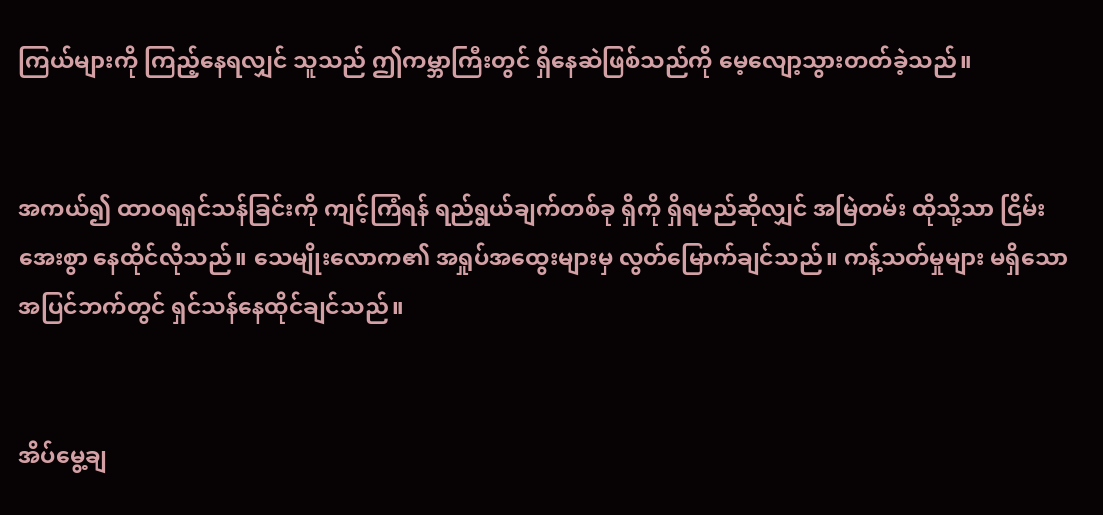ကြယ်များကို ကြည့်နေရလျှင် သူသည် ဤကမ္ဘာကြီးတွင် ရှိနေဆဲဖြစ်သည်ကို မေ့လျော့သွားတတ်ခဲ့သည်။


အကယ်၍ ထာဝရရှင်သန်ခြင်းကို ကျင့်ကြံရန် ရည်ရွယ်ချက်တစ်ခု ရှိကို ရှိရမည်ဆိုလျှင် အမြဲတမ်း ထိုသို့သာ ငြိမ်းအေးစွာ နေထိုင်လိုသည်။ သေမျိုးလောက၏ အရှုပ်အထွေးများမှ လွတ်မြောက်ချင်သည်။ ကန့်သတ်မှုများ မရှိသော အပြင်ဘက်တွင် ရှင်သန်နေထိုင်ချင်သည်။


အိပ်မွေ့ချ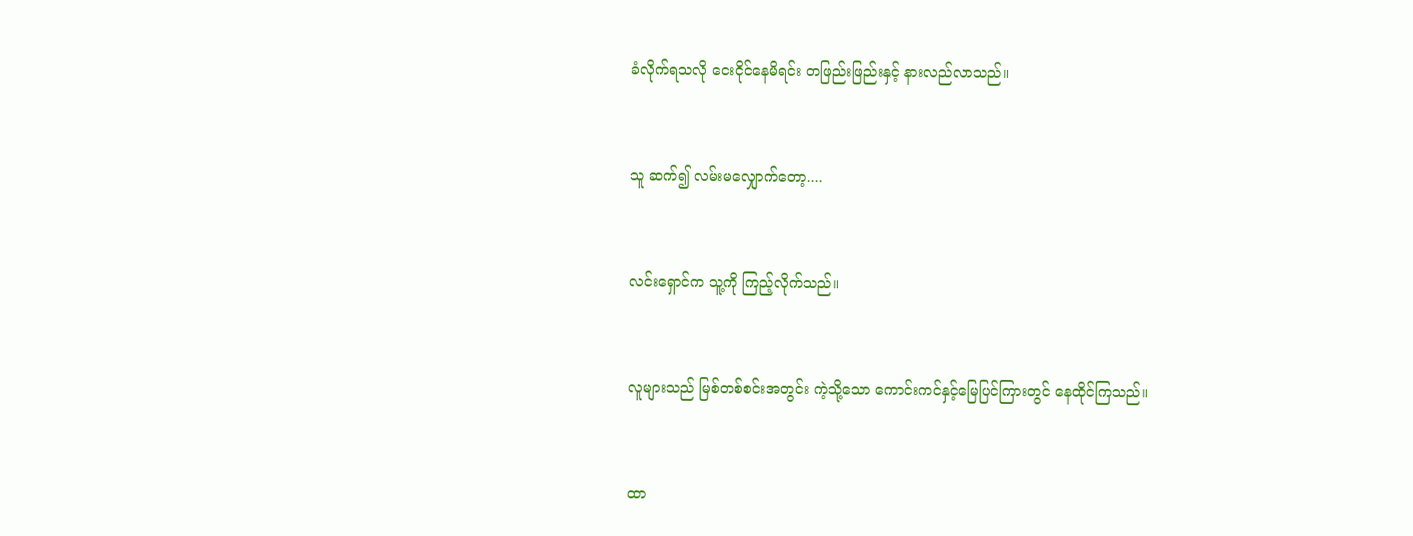ခံလိုက်ရသလို ငေးငိုင်နေမိရင်း တဖြည်းဖြည်းနှင့် နားလည်လာသည်။


သူ ဆက်၍ လမ်းမလျှောက်တော့....


လင်းရှောင်က သူ့ကို ကြည့်လိုက်သည်။


လူများသည် မြစ်တစ်စင်းအတွင်း ကဲ့သို့သော ကောင်းကင်နှင့်မြေပြင်ကြားတွင် နေထိုင်ကြသည်။


ထာ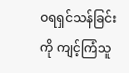ဝရရှင်သန်ခြင်းကို ကျင့်ကြံသူ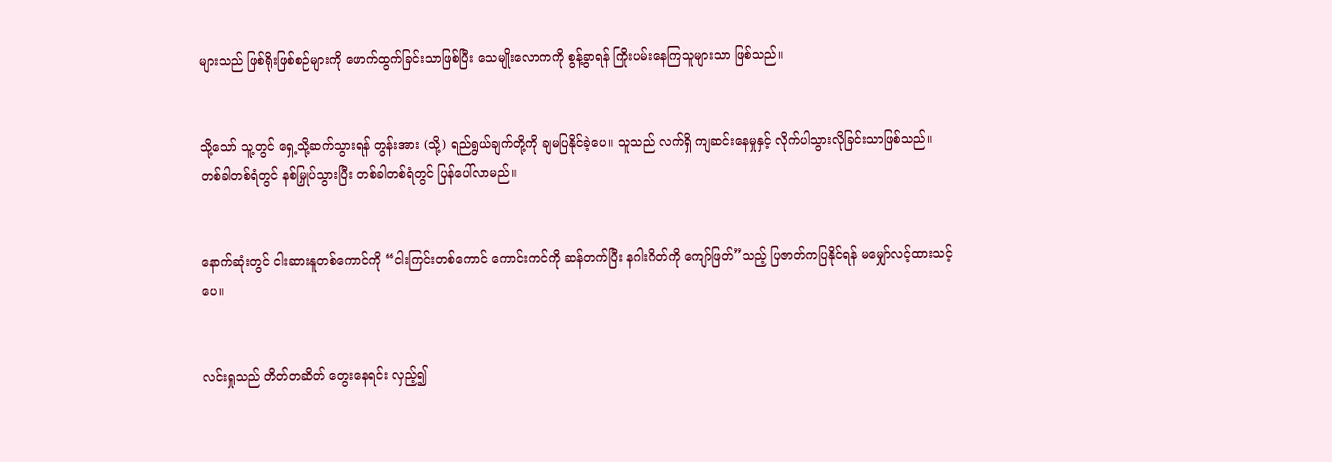များသည် ဖြစ်ရိုးဖြစ်စဉ်များကို ဖောက်ထွက်ခြင်းသာဖြစ်ပြီး သေမျိုးလောကကို စွန့်ခွာရန် ကြိုးပမ်းနေကြသူများသာ ဖြစ်သည်။


သို့သော် သူ့တွင် ရှေ့သို့ဆက်သွားရန် တွန်းအား (သို့) ရည်ရွယ်ချက်တို့ကို ချမပြနိုင်ခဲ့ပေ။ သူသည် လက်ရှိ ကျဆင်းနေမှုနှင့် လိုက်ပါသွားလိုခြင်းသာဖြစ်သည်။ တစ်ခါတစ်ရံတွင် နစ်မြှုပ်သွားပြီး တစ်ခါတစ်ရံတွင် ပြန်ပေါ်လာမည်။


နောက်ဆုံးတွင် ငါးဆားနူတစ်ကောင်ကို “ငါးကြင်းတစ်ကောင် ကောင်းကင်ကို ဆန်တက်ပြီး နဂါးဂိတ်ကို ကျော်ဖြတ်”သည့် ပြဇာတ်ကပြနိုင်ရန် မမျှော်လင့်ထားသင့်ပေ။


လင်းရှုသည် တိတ်တဆိတ် တွေးနေရင်း လှည့်၍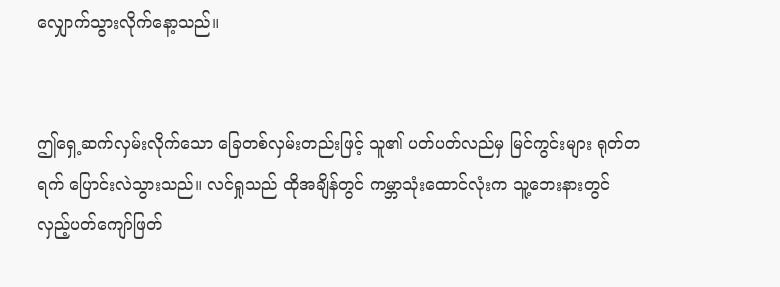လျှောက်သွားလိုက်နော့သည်။


ဤရှေ့ဆက်လှမ်းလိုက်သော ခြေတစ်လှမ်းတည်းဖြင့် သူ၏ ပတ်ပတ်လည်မှ မြင်ကွင်းများ ရုတ်တရက် ပြောင်းလဲသွားသည်။ လင်ရှုသည် ထိုအချိန်တွင် ကမ္ဘာသုံးထောင်လုံးက သူ့ဘေးနားတွင် လှည့်ပတ်ကျော်ဖြတ်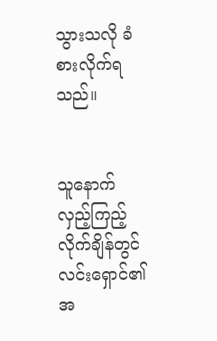သွားသလို ခံစားလိုက်ရသည်။


သူနောက်လှည့်ကြည့်လိုက်ချိန်တွင် လင်းရှောင်၏ အ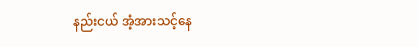နည်းငယ် အံ့အားသင့်နေ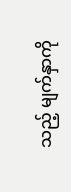သည့် မျက်နှာကို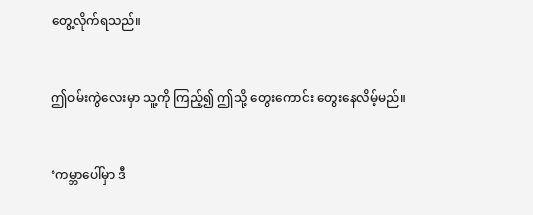တွေ့လိုက်ရသည်။


ဤဝမ်းကွဲလေးမှာ သူ့ကို ကြည့်၍ ဤသို့ တွေးကောင်း တွေးနေလိမ့်မည်။


‘ကမ္ဘာပေါ်မှာ ဒီ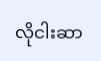လိုငါးဆာ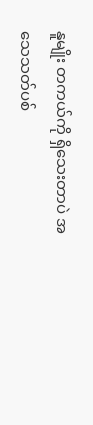နူမျိုး တကယ်ကို ရှိသေးတာပဲ အသေသတ်ပစ်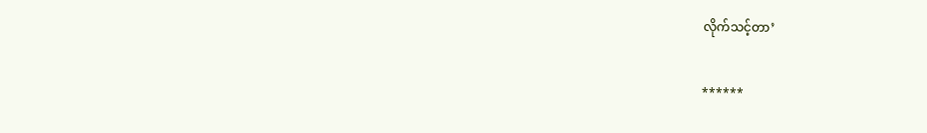လိုက်သင့်တာ’


******